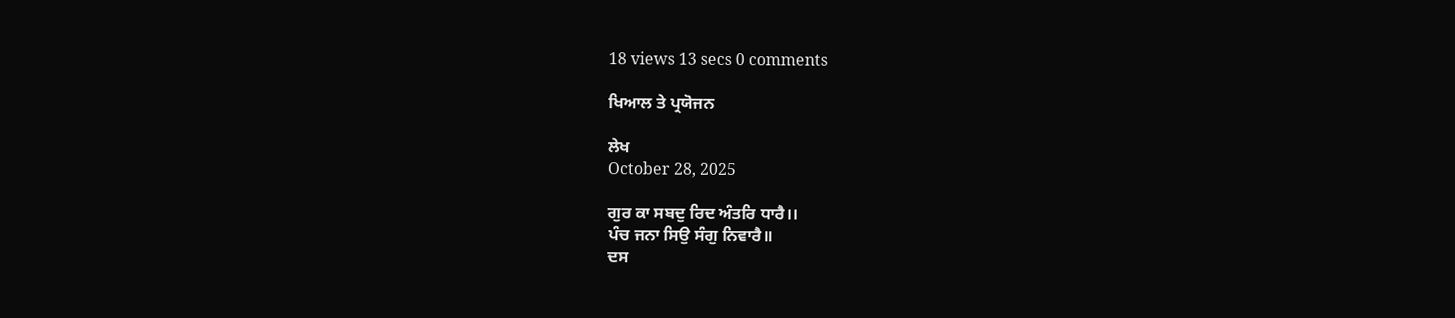18 views 13 secs 0 comments

ਖਿਆਲ ਤੇ ਪ੍ਰਯੋਜਨ

ਲੇਖ
October 28, 2025

ਗੁਰ ਕਾ ਸਬਦੁ ਰਿਦ ਅੰਤਰਿ ਧਾਰੈ।।
ਪੰਚ ਜਨਾ ਸਿਉ ਸੰਗੁ ਨਿਵਾਰੈ॥
ਦਸ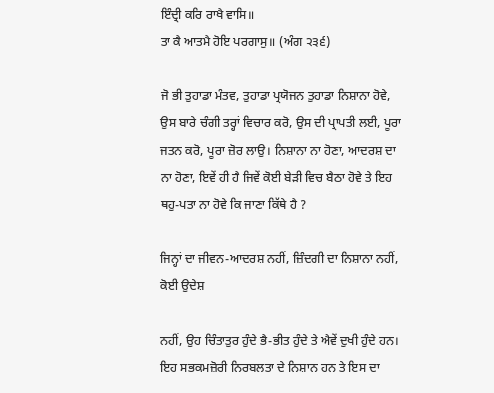ਇੰਦ੍ਰੀ ਕਰਿ ਰਾਖੈ ਵਾਸਿ॥
ਤਾ ਕੈ ਆਤਮੈ ਹੋਇ ਪਰਗਾਸੁ॥ (ਅੰਗ ੨੩੬)

ਜੋ ਭੀ ਤੁਹਾਡਾ ਮੰਤਵ, ਤੁਹਾਡਾ ਪ੍ਰਯੋਜਨ ਤੁਹਾਡਾ ਨਿਸ਼ਾਨਾ ਹੋਵੇ, ਉਸ ਬਾਰੇ ਚੰਗੀ ਤਰ੍ਹਾਂ ਵਿਚਾਰ ਕਰੋ, ਉਸ ਦੀ ਪ੍ਰਾਪਤੀ ਲਈ, ਪੂਰਾ ਜਤਨ ਕਰੋ, ਪੂਰਾ ਜ਼ੋਰ ਲਾਉ। ਨਿਸ਼ਾਨਾ ਨਾ ਹੋਣਾ, ਆਦਰਸ਼ ਦਾ ਨਾ ਹੋਣਾ, ਇਵੇਂ ਹੀ ਹੈ ਜਿਵੇਂ ਕੋਈ ਬੇੜੀ ਵਿਚ ਬੈਠਾ ਹੋਵੇ ਤੇ ਇਹ ਥਹੁ-ਪਤਾ ਨਾ ਹੋਵੇ ਕਿ ਜਾਣਾ ਕਿੱਥੇ ਹੈ ?

ਜਿਨ੍ਹਾਂ ਦਾ ਜੀਵਨ-ਆਦਰਸ਼ ਨਹੀਂ, ਜ਼ਿੰਦਗੀ ਦਾ ਨਿਸ਼ਾਨਾ ਨਹੀਂ, ਕੋਈ ਉਦੇਸ਼

ਨਹੀਂ, ਉਹ ਚਿੰਤਾਤੁਰ ਹੁੰਦੇ ਭੈ-ਭੀਤ ਹੁੰਦੇ ਤੇ ਐਵੇਂ ਦੁਖੀ ਹੁੰਦੇ ਹਨ। ਇਹ ਸਭਕਮਜ਼ੋਰੀ ਨਿਰਬਲਤਾ ਦੇ ਨਿਸ਼ਾਨ ਹਨ ਤੇ ਇਸ ਦਾ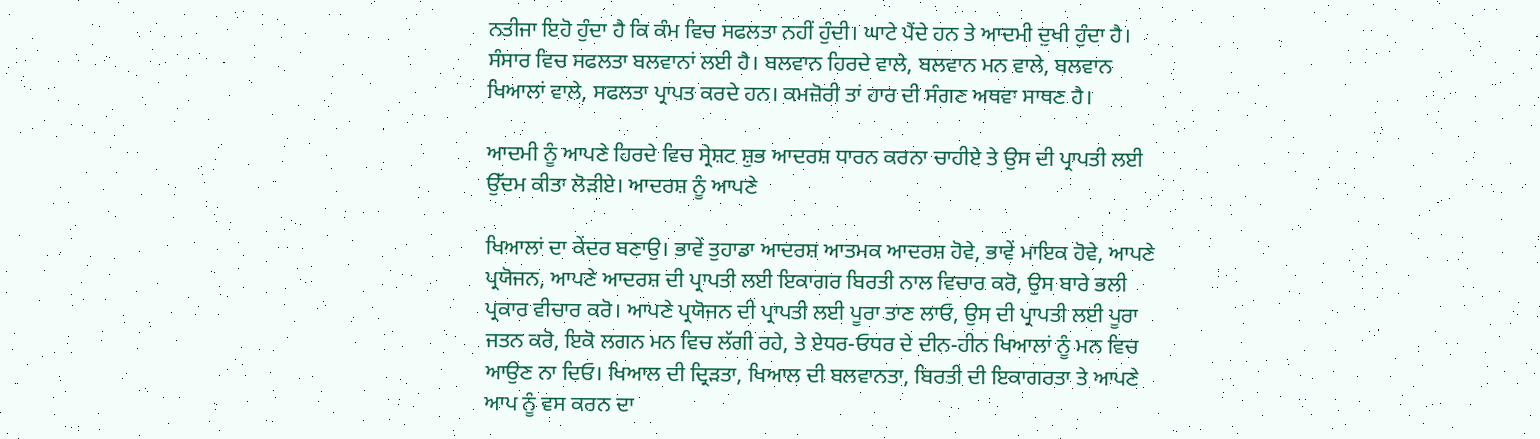ਨਤੀਜਾ ਇਹੋ ਹੁੰਦਾ ਹੈ ਕਿ ਕੰਮ ਵਿਚ ਸਫਲਤਾ ਨਹੀਂ ਹੁੰਦੀ। ਘਾਟੇ ਪੈਂਦੇ ਹਨ ਤੇ ਆਦਮੀ ਦੁਖੀ ਹੁੰਦਾ ਹੈ। ਸੰਸਾਰ ਵਿਚ ਸਫਲਤਾ ਬਲਵਾਨਾਂ ਲਈ ਹੈ। ਬਲਵਾਨ ਹਿਰਦੇ ਵਾਲੇ, ਬਲਵਾਨ ਮਨ ਵਾਲੇ, ਬਲਵਾਨ ਖਿਆਲਾਂ ਵਾਲੇ, ਸਫਲਤਾ ਪ੍ਰਾਪਤ ਕਰਦੇ ਹਨ। ਕਮਜ਼ੋਰੀ ਤਾਂ ਹਾਰ ਦੀ ਸੰਗਣ ਅਥਵਾ ਸਾਥਣ ਹੈ।

ਆਦਮੀ ਨੂੰ ਆਪਣੇ ਹਿਰਦੇ ਵਿਚ ਸ੍ਰੇਸ਼ਟ ਸ਼ੁਭ ਆਦਰਸ਼ ਧਾਰਨ ਕਰਨਾ ਚਾਹੀਏ ਤੇ ਉਸ ਦੀ ਪ੍ਰਾਪਤੀ ਲਈ ਉੱਦਮ ਕੀਤਾ ਲੋੜੀਏ। ਆਦਰਸ਼ ਨੂੰ ਆਪਣੇ

ਖਿਆਲਾਂ ਦਾ ਕੇਂਦਰ ਬਣਾਉ। ਭਾਵੇਂ ਤੁਹਾਡਾ ਆਦਰਸ਼ ਆਤਮਕ ਆਦਰਸ਼ ਹੋਵੇ, ਭਾਵੇਂ ਮਾਇਕ ਹੋਵੇ, ਆਪਣੇ ਪ੍ਰਯੋਜਨ, ਆਪਣੇ ਆਦਰਸ਼ ਦੀ ਪ੍ਰਾਪਤੀ ਲਈ ਇਕਾਗਰ ਬਿਰਤੀ ਨਾਲ ਵਿਚਾਰ ਕਰੋ, ਉਸ ਬਾਰੇ ਭਲੀ ਪ੍ਰਕਾਰ ਵੀਚਾਰ ਕਰੋ। ਆਪਣੇ ਪ੍ਰਯੋਜਨ ਦੀ ਪ੍ਰਾਪਤੀ ਲਈ ਪੂਰਾ ਤਾਣ ਲਾਓ, ਉਸ ਦੀ ਪ੍ਰਾਪਤੀ ਲਈ ਪੂਰਾ ਜਤਨ ਕਰੋ, ਇਕੋ ਲਗਨ ਮਨ ਵਿਚ ਲੱਗੀ ਰਹੇ, ਤੇ ਏਧਰ-ਓਧਰ ਦੇ ਦੀਨ-ਹੀਨ ਖਿਆਲਾਂ ਨੂੰ ਮਨ ਵਿਚ ਆਉਣ ਨਾ ਦਿਓ। ਖਿਆਲ ਦੀ ਦ੍ਰਿੜਤਾ, ਖਿਆਲ ਦੀ ਬਲਵਾਨਤਾ, ਬਿਰਤੀ ਦੀ ਇਕਾਗਰਤਾ ਤੇ ਆਪਣੇ ਆਪ ਨੂੰ ਵਸ ਕਰਨ ਦਾ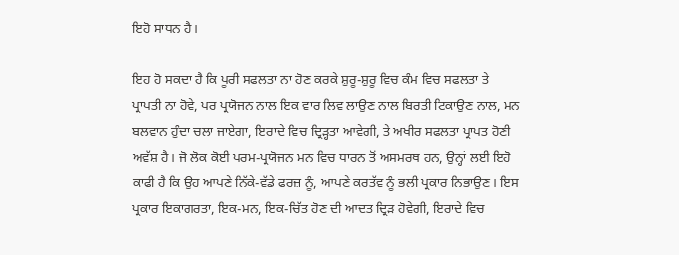ਇਹੋ ਸਾਧਨ ਹੈ।

ਇਹ ਹੋ ਸਕਦਾ ਹੈ ਕਿ ਪੂਰੀ ਸਫਲਤਾ ਨਾ ਹੋਣ ਕਰਕੇ ਸ਼ੁਰੂ-ਸ਼ੁਰੂ ਵਿਚ ਕੰਮ ਵਿਚ ਸਫਲਤਾ ਤੇ ਪ੍ਰਾਪਤੀ ਨਾ ਹੋਵੇ, ਪਰ ਪ੍ਰਯੋਜਨ ਨਾਲ ਇਕ ਵਾਰ ਲਿਵ ਲਾਉਣ ਨਾਲ ਬਿਰਤੀ ਟਿਕਾਉਣ ਨਾਲ, ਮਨ ਬਲਵਾਨ ਹੁੰਦਾ ਚਲਾ ਜਾਏਗਾ, ਇਰਾਦੇ ਵਿਚ ਦ੍ਰਿੜ੍ਹਤਾ ਆਵੇਗੀ, ਤੇ ਅਖੀਰ ਸਫਲਤਾ ਪ੍ਰਾਪਤ ਹੋਣੀ ਅਵੱਸ਼ ਹੈ। ਜੋ ਲੋਕ ਕੋਈ ਪਰਮ-ਪ੍ਰਯੋਜਨ ਮਨ ਵਿਚ ਧਾਰਨ ਤੋਂ ਅਸਮਰਥ ਹਨ, ਉਨ੍ਹਾਂ ਲਈ ਇਹੋ ਕਾਫੀ ਹੈ ਕਿ ਉਹ ਆਪਣੇ ਨਿੱਕੇ-ਵੱਡੇ ਫਰਜ਼ ਨੂੰ, ਆਪਣੇ ਕਰਤੱਵ ਨੂੰ ਭਲੀ ਪ੍ਰਕਾਰ ਨਿਭਾਉਣ। ਇਸ ਪ੍ਰਕਾਰ ਇਕਾਗਰਤਾ, ਇਕ-ਮਨ, ਇਕ-ਚਿੱਤ ਹੋਣ ਦੀ ਆਦਤ ਦ੍ਰਿੜ ਹੋਵੇਗੀ, ਇਰਾਦੇ ਵਿਚ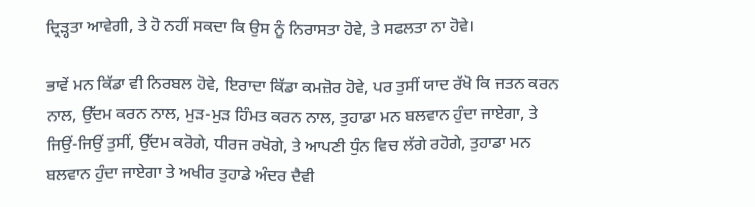ਦ੍ਰਿੜ੍ਹਤਾ ਆਵੇਗੀ, ਤੇ ਹੋ ਨਹੀਂ ਸਕਦਾ ਕਿ ਉਸ ਨੂੰ ਨਿਰਾਸਤਾ ਹੋਵੇ, ਤੇ ਸਫਲਤਾ ਨਾ ਹੋਵੇ।

ਭਾਵੇਂ ਮਨ ਕਿੱਡਾ ਵੀ ਨਿਰਬਲ ਹੋਵੇ, ਇਰਾਦਾ ਕਿੱਡਾ ਕਮਜ਼ੋਰ ਹੋਵੇ, ਪਰ ਤੁਸੀਂ ਯਾਦ ਰੱਖੋ ਕਿ ਜਤਨ ਕਰਨ ਨਾਲ, ਉੱਦਮ ਕਰਨ ਨਾਲ, ਮੁੜ-ਮੁੜ ਹਿੰਮਤ ਕਰਨ ਨਾਲ, ਤੁਹਾਡਾ ਮਨ ਬਲਵਾਨ ਹੁੰਦਾ ਜਾਏਗਾ, ਤੇ ਜਿਉਂ-ਜਿਉਂ ਤੁਸੀਂ, ਉੱਦਮ ਕਰੋਗੇ, ਧੀਰਜ ਰਖੋਗੇ, ਤੇ ਆਪਣੀ ਧੁੰਨ ਵਿਚ ਲੱਗੇ ਰਹੋਗੇ, ਤੁਹਾਡਾ ਮਨ ਬਲਵਾਨ ਹੁੰਦਾ ਜਾਏਗਾ ਤੇ ਅਖੀਰ ਤੁਹਾਡੇ ਅੰਦਰ ਦੈਵੀ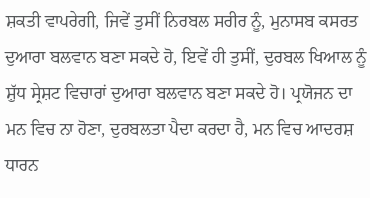ਸ਼ਕਤੀ ਵਾਪਰੇਗੀ, ਜਿਵੇਂ ਤੁਸੀਂ ਨਿਰਬਲ ਸਰੀਰ ਨੂੰ, ਮੁਨਾਸਬ ਕਸਰਤ ਦੁਆਰਾ ਬਲਵਾਨ ਬਣਾ ਸਕਦੇ ਹੋ, ਇਵੇਂ ਹੀ ਤੁਸੀਂ, ਦੁਰਬਲ ਖਿਆਲ ਨੂੰ ਸ਼ੁੱਧ ਸ੍ਰੇਸ਼ਟ ਵਿਚਾਰਾਂ ਦੁਆਰਾ ਬਲਵਾਨ ਬਣਾ ਸਕਦੇ ਹੋ। ਪ੍ਰਯੋਜਨ ਦਾ ਮਨ ਵਿਚ ਨਾ ਹੋਣਾ, ਦੁਰਬਲਤਾ ਪੈਦਾ ਕਰਦਾ ਹੈ, ਮਨ ਵਿਚ ਆਦਰਸ਼ ਧਾਰਨ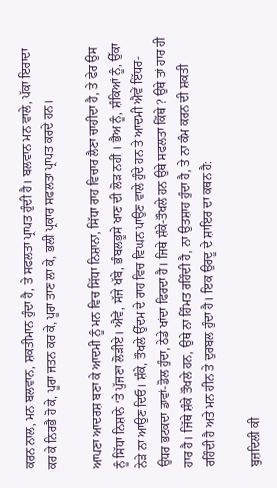ਕਰਨ ਨਾਲ, ਮਨ ਬਲਵਾਨ, ਸ਼ਕਤੀਮਾਨ ਹੁੰਦਾ ਹੈ, ਤੇ ਸਫਲਤਾ ਪ੍ਰਾਪਤ ਹੁੰਦੀ ਹੈ। ਬਲਵਾਨ ਮਨ ਵਾਲੇ, ਪੱਕਾ ਇਰਾਦਾ ਕਰ ਕੇ ਨਿਰਭੈ ਹੋ ਕੇ, ਪੂਰਾ ਜਤਨ ਕਰ ਕੇ, ਪੂਰਾ ਤਾਣ ਲਾ ਕੇ, ਭਲੀ ਪ੍ਰਕਾਰ ਸਫਲਤਾ ਪ੍ਰਾਪਤ ਕਰਦੇ ਹਨ।

ਆਪਣਾ ਆਦਰਸ਼ ਬਣਾ ਕੇ ਆਦਮੀ ਨੂੰ ਮਨ ਵਿਚ ਸਿੱਧਾ ਨਿਸ਼ਾਨਾ, ਸਿੱਧਾ ਰਾਹ ਵਿਚਾਰ ਲੈਣਾ ਚਾਹੀਦਾ ਹੈ, ਤੇ ਫੇਰ ਉਸ ਨੂੰ ਸਿੱਧਾ ਨਿਸ਼ਾਨੇ ‘ਤੇ ਪੁੱਜਣਾ ਲੋੜੀਏ। ਐਵੇਂ, ਸੱਜੇ ਖੱਬੇ, ਭੰਬਲਭੂਸੇ ਖਾਣ ਦੀ ਲੋੜ ਨਹੀਂ । ਭੈਅ ਨੂੰ, ਸ਼ੰਕਿਆਂ ਨੂੰ, ਉੱਕਾ ਨੇੜੇ ਨਾ ਆਉਣ ਦਿਓ। ਸ਼ੰਕੇ, ਤੌਖਲੇ ਉੱਦਮ ਦੇ ਰਾਹ ਵਿਚ ਵਿਘਨ ਪਾਉਣ ਵਾਲੇ ਹੁੰਦੇ ਹਨ ਤੇ ਆਦਮੀ ਐਵੇਂ ਇੱਧਰ-ਉਧਰ ਭਟਕਦਾ ਡਾਵਾਂ-ਡੋਲ ਹੁੰਦਾ, ਠੇਡੇ ਖਾਂਦਾ ਫਿਰਦਾ ਹੈ। ਜਿਥੇ ਸ਼ੰਕੇ-ਤੌਖਲੇ ਹਨ ਉਥੇ ਸਫਲਤਾ ਕਿੱਥੇ ? ਉਥੇ ਤਾਂ ਹਾਰ ਹੀ ਹਾਰ ਹੈ। ਜਿੱਥੇ ਸ਼ੰਕੇ ਤੌਖਲੇ ਹਨ, ਉਥੇ ਨਾ ਹਿੰਮਤ ਰਹਿੰਦੀ ਹੈ, ਨਾ ਉਤਸ਼ਾਹ ਹੁੰਦਾ ਹੈ, ਤੇ ਨਾ ਕੰਮ ਕਰਨ ਦੀ ਸ਼ਕਤੀ ਰਹਿੰਦੀ ਹੈ ਅਤੇ ਮਨ ਹੀਨ ਤੇ ਦੁਰਬਲ ਹੁੰਦਾ ਹੈ। ਇਕ ਉਰਦੂ ਦੇ ਸ਼ਾਇਰ ਦਾ ਕਥਨ ਹੈ:

ਬੁਜ਼ਦਿਲੀ ਕੀ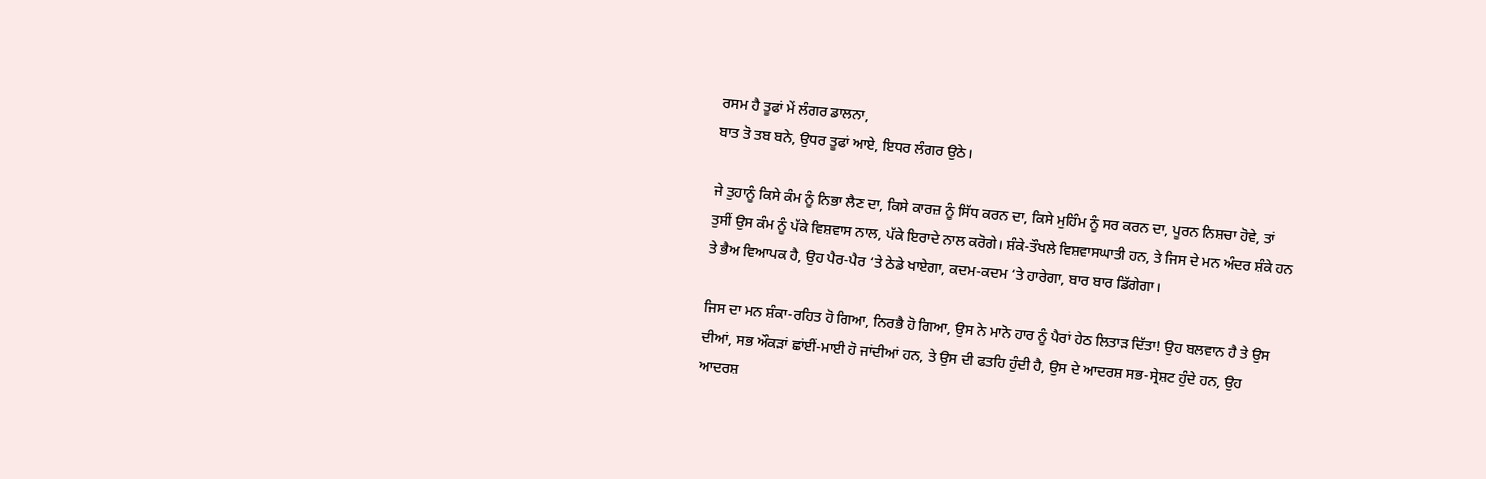ਰਸਮ ਹੈ ਤੂਫਾਂ ਮੇਂ ਲੰਗਰ ਡਾਲਨਾ,
ਬਾਤ ਤੋ ਤਬ ਬਨੇ, ਉਧਰ ਤੂਫਾਂ ਆਏ, ਇਧਰ ਲੰਗਰ ਉਠੇ।

ਜੇ ਤੁਹਾਨੂੰ ਕਿਸੇ ਕੰਮ ਨੂੰ ਨਿਭਾ ਲੈਣ ਦਾ, ਕਿਸੇ ਕਾਰਜ਼ ਨੂੰ ਸਿੱਧ ਕਰਨ ਦਾ, ਕਿਸੇ ਮੁਹਿੰਮ ਨੂੰ ਸਰ ਕਰਨ ਦਾ, ਪੂਰਨ ਨਿਸ਼ਚਾ ਹੋਵੇ, ਤਾਂ ਤੁਸੀਂ ਉਸ ਕੰਮ ਨੂੰ ਪੱਕੇ ਵਿਸ਼ਵਾਸ ਨਾਲ, ਪੱਕੇ ਇਰਾਦੇ ਨਾਲ ਕਰੋਗੇ। ਸ਼ੰਕੇ-ਤੌਖਲੇ ਵਿਸ਼ਵਾਸਘਾਤੀ ਹਨ, ਤੇ ਜਿਸ ਦੇ ਮਨ ਅੰਦਰ ਸ਼ੰਕੇ ਹਨ ਤੇ ਭੈਅ ਵਿਆਪਕ ਹੈ, ਉਹ ਪੈਰ-ਪੈਰ ‘ਤੇ ਠੇਡੇ ਖਾਏਗਾ, ਕਦਮ-ਕਦਮ ‘ਤੇ ਹਾਰੇਗਾ, ਬਾਰ ਬਾਰ ਡਿੱਗੇਗਾ।

ਜਿਸ ਦਾ ਮਨ ਸ਼ੰਕਾ-ਰਹਿਤ ਹੋ ਗਿਆ, ਨਿਰਭੈ ਹੋ ਗਿਆ, ਉਸ ਨੇ ਮਾਨੋ ਹਾਰ ਨੂੰ ਪੈਰਾਂ ਹੇਠ ਲਿਤਾੜ ਦਿੱਤਾ! ਉਹ ਬਲਵਾਨ ਹੈ ਤੇ ਉਸ ਦੀਆਂ, ਸਭ ਔਕੜਾਂ ਛਾਂਈਂ-ਮਾਈ ਹੋ ਜਾਂਦੀਆਂ ਹਨ, ਤੇ ਉਸ ਦੀ ਫਤਹਿ ਹੁੰਦੀ ਹੈ, ਉਸ ਦੇ ਆਦਰਸ਼ ਸਭ-ਸ੍ਰੇਸ਼ਟ ਹੁੰਦੇ ਹਨ, ਉਹ ਆਦਰਸ਼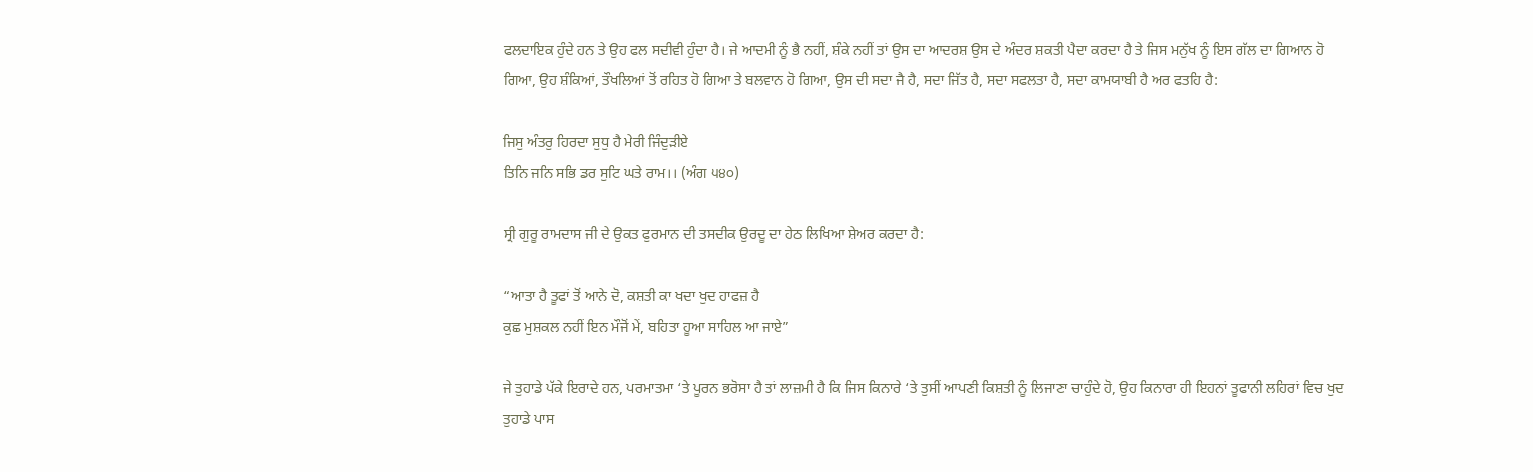ਫਲਦਾਇਕ ਹੁੰਦੇ ਹਨ ਤੇ ਉਹ ਫਲ ਸਦੀਵੀ ਹੁੰਦਾ ਹੈ। ਜੇ ਆਦਮੀ ਨੂੰ ਭੈ ਨਹੀਂ, ਸ਼ੰਕੇ ਨਹੀਂ ਤਾਂ ਉਸ ਦਾ ਆਦਰਸ਼ ਉਸ ਦੇ ਅੰਦਰ ਸ਼ਕਤੀ ਪੈਦਾ ਕਰਦਾ ਹੈ ਤੇ ਜਿਸ ਮਨੁੱਖ ਨੂੰ ਇਸ ਗੱਲ ਦਾ ਗਿਆਨ ਹੋ ਗਿਆ, ਉਹ ਸ਼ੰਕਿਆਂ, ਤੌਖਲਿਆਂ ਤੋਂ ਰਹਿਤ ਹੋ ਗਿਆ ਤੇ ਬਲਵਾਨ ਹੋ ਗਿਆ, ਉਸ ਦੀ ਸਦਾ ਜੈ ਹੈ, ਸਦਾ ਜਿੱਤ ਹੈ, ਸਦਾ ਸਫਲਤਾ ਹੈ, ਸਦਾ ਕਾਮਯਾਬੀ ਹੈ ਅਰ ਫਤਹਿ ਹੈ:

ਜਿਸੁ ਅੰਤਰੁ ਹਿਰਦਾ ਸੁਧੁ ਹੈ ਮੇਰੀ ਜਿੰਦੁੜੀਏ
ਤਿਨਿ ਜਨਿ ਸਭਿ ਡਰ ਸੁਟਿ ਘਤੇ ਰਾਮ।। (ਅੰਗ ੫੪੦)

ਸ੍ਰੀ ਗੁਰੂ ਰਾਮਦਾਸ ਜੀ ਦੇ ਉਕਤ ਫੁਰਮਾਨ ਦੀ ਤਸਦੀਕ ਉਰਦੂ ਦਾ ਹੇਠ ਲਿਖਿਆ ਸ਼ੇਅਰ ਕਰਦਾ ਹੈ:

“ਆਤਾ ਹੈ ਤੂਫਾਂ ਤੋਂ ਆਨੇ ਦੋ, ਕਸ਼ਤੀ ਕਾ ਖਦਾ ਖੁਦ ਹਾਫਜ਼ ਹੈ
ਕੁਛ ਮੁਸ਼ਕਲ ਨਹੀਂ ਇਨ ਮੌਜੋਂ ਮੇਂ, ਬਹਿਤਾ ਹੂਆ ਸਾਹਿਲ ਆ ਜਾਏ”

ਜੇ ਤੁਹਾਡੇ ਪੱਕੇ ਇਰਾਦੇ ਹਨ, ਪਰਮਾਤਮਾ ‘ਤੇ ਪੂਰਨ ਭਰੋਸਾ ਹੈ ਤਾਂ ਲਾਜ਼ਮੀ ਹੈ ਕਿ ਜਿਸ ਕਿਨਾਰੇ ‘ਤੇ ਤੁਸੀਂ ਆਪਣੀ ਕਿਸ਼ਤੀ ਨੂੰ ਲਿਜਾਣਾ ਚਾਹੁੰਦੇ ਹੋ, ਉਹ ਕਿਨਾਰਾ ਹੀ ਇਹਨਾਂ ਤੂਫਾਨੀ ਲਹਿਰਾਂ ਵਿਚ ਖੁਦ ਤੁਹਾਡੇ ਪਾਸ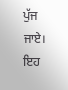ਪੁੱਜ ਜਾਏ। ਇਹ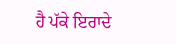ਹੈ ਪੱਕੇ ਇਰਾਦੇ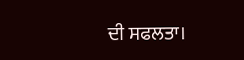ਦੀ ਸਫਲਤਾ।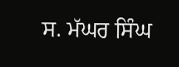ਸ. ਮੱਘਰ ਸਿੰਘ